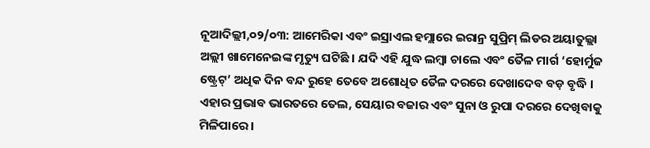ନୂଆଦିଲ୍ଲୀ,୦୨/୦୩: ଆମେରିକା ଏବଂ ଇସ୍ରାଏଲ ହମ୍ଲାରେ ଇରାନ୍ର ସୁପ୍ରିମ୍ ଲିଡର ଅୟାତୁଲ୍ଲା ଅଲ୍ଲୀ ଖାମେନେଇଙ୍କ ମୃତ୍ୟୁ ଘଟିଛି । ଯଦି ଏହି ଯୁଦ୍ଧ ଲମ୍ବା ଚାଲେ ଏବଂ ତୈଳ ମାର୍ଗ ‘ହୋର୍ମୁଜ ଷ୍ଟ୍ରେଟ୍’ ଅଧିକ ଦିନ ବନ୍ଦ ରୁହେ ତେବେ ଅଶୋଧିତ ତୈଳ ଦରରେ ଦେଖାଦେବ ବଡ଼ ବୃଦ୍ଧି । ଏହାର ପ୍ରଭାବ ଭାରତରେ ତେଲ, ସେୟାର ବଜାର ଏବଂ ସୁନା ଓ ରୁପା ଦରରେ ଦେଖିବାକୁ ମିଳିପାରେ ।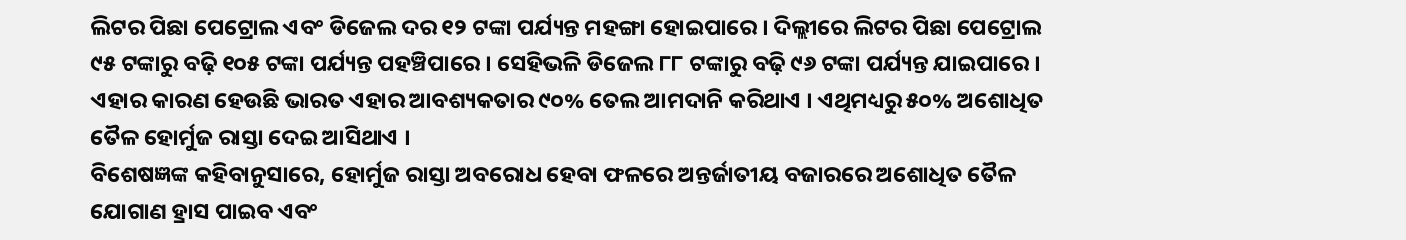ଲିଟର ପିଛା ପେଟ୍ରୋଲ ଏବଂ ଡିଜେଲ ଦର ୧୨ ଟଙ୍କା ପର୍ଯ୍ୟନ୍ତ ମହଙ୍ଗା ହୋଇପାରେ । ଦିଲ୍ଲୀରେ ଲିଟର ପିଛା ପେଟ୍ରୋଲ ୯୫ ଟଙ୍କାରୁ ବଢ଼ି ୧୦୫ ଟଙ୍କା ପର୍ଯ୍ୟନ୍ତ ପହଞ୍ଚିପାରେ । ସେହିଭଳି ଡିଜେଲ ୮୮ ଟଙ୍କାରୁ ବଢ଼ି ୯୬ ଟଙ୍କା ପର୍ଯ୍ୟନ୍ତ ଯାଇପାରେ । ଏହାର କାରଣ ହେଉଛି ଭାରତ ଏହାର ଆବଶ୍ୟକତାର ୯୦% ତେଲ ଆମଦାନି କରିଥାଏ । ଏଥିମଧ୍ୟରୁ ୫୦% ଅଶୋଧିତ ତୈଳ ହୋର୍ମୁଜ ରାସ୍ତା ଦେଇ ଆସିଥାଏ ।
ବିଶେଷଜ୍ଞଙ୍କ କହିବାନୁସାରେ, ହୋର୍ମୁଜ ରାସ୍ତା ଅବରୋଧ ହେବା ଫଳରେ ଅନ୍ତର୍ଜାତୀୟ ବଜାରରେ ଅଶୋଧିତ ତୈଳ ଯୋଗାଣ ହ୍ରାସ ପାଇବ ଏବଂ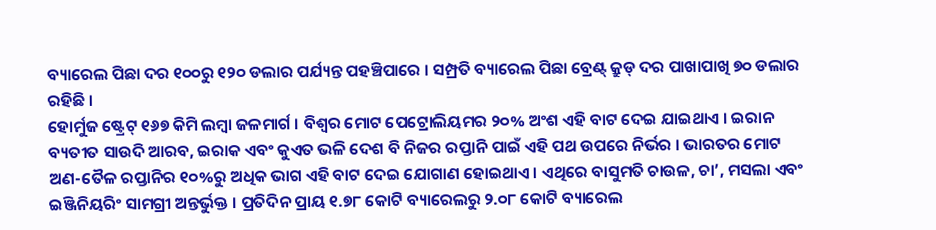ବ୍ୟାରେଲ ପିଛା ଦର ୧୦୦ରୁ ୧୨୦ ଡଲାର ପର୍ଯ୍ୟନ୍ତ ପହଞ୍ଚିପାରେ । ସମ୍ପ୍ରତି ବ୍ୟାରେଲ ପିଛା ବ୍ରେଣ୍ଟ୍ କ୍ରୁଡ୍ ଦର ପାଖାପାଖି ୭୦ ଡଲାର ରହିଛି ।
ହୋର୍ମୁଜ ଷ୍ଟ୍ରେଟ୍ ୧୬୭ କିମି ଲମ୍ବା ଜଳମାର୍ଗ । ବିଶ୍ୱର ମୋଟ ପେଟ୍ରୋଲିୟମର ୨୦% ଅଂଶ ଏହି ବାଟ ଦେଇ ଯାଇଥାଏ । ଇରାନ ବ୍ୟତୀତ ସାଉଦି ଆରବ, ଇରାକ ଏବଂ କୁଏତ ଭଳି ଦେଶ ବି ନିଜର ରପ୍ତାନି ପାଇଁ ଏହି ପଥ ଉପରେ ନିର୍ଭର । ଭାରତର ମୋଟ ଅଣ-ତୈଳ ରପ୍ତାନିର ୧୦%ରୁ ଅଧିକ ଭାଗ ଏହି ବାଟ ଦେଇ ଯୋଗାଣ ହୋଇଥାଏ । ଏଥିରେ ବାସୁମତି ଚାଉଳ, ଚା’, ମସଲା ଏବଂ ଇଞ୍ଜିନିୟରିଂ ସାମଗ୍ରୀ ଅନ୍ତର୍ଭୁକ୍ତ । ପ୍ରତିଦିନ ପ୍ରାୟ ୧.୭୮ କୋଟି ବ୍ୟାରେଲରୁ ୨.୦୮ କୋଟି ବ୍ୟାରେଲ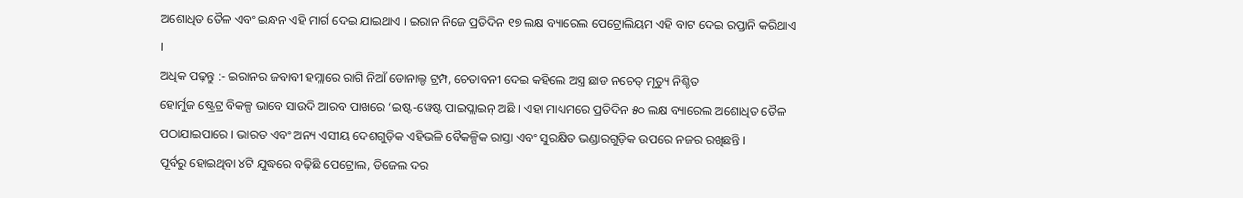ଅଶୋଧିତ ତୈଳ ଏବଂ ଇନ୍ଧନ ଏହି ମାର୍ଗ ଦେଇ ଯାଇଥାଏ । ଇରାନ ନିଜେ ପ୍ରତିଦିନ ୧୭ ଲକ୍ଷ ବ୍ୟାରେଲ ପେଟ୍ରୋଲିୟମ ଏହି ବାଟ ଦେଇ ରପ୍ତାନି କରିଥାଏ ।
ଅଧିକ ପଢ଼ନ୍ତୁ :- ଇରାନର ଜବାବୀ ହମ୍ଲାରେ ରାଗି ନିଆଁ ଡୋନାଲ୍ଡ ଟ୍ରମ୍ପ, ଚେତାବନୀ ଦେଇ କହିଲେ ଅସ୍ତ୍ର ଛାଡ ନଚେତ୍ ମୃତ୍ୟୁ ନିଶ୍ଚିତ
ହୋର୍ମୁଜ ଷ୍ଟ୍ରେଟ୍ର ବିକଳ୍ପ ଭାବେ ସାଉଦି ଆରବ ପାଖରେ ‘ଇଷ୍ଟ-ୱେଷ୍ଟ ପାଇପ୍ଲାଇନ୍ ଅଛି । ଏହା ମାଧ୍ୟମରେ ପ୍ରତିଦିନ ୫୦ ଲକ୍ଷ ବ୍ୟାରେଲ ଅଶୋଧିତ ତୈଳ ପଠାଯାଇପାରେ । ଭାରତ ଏବଂ ଅନ୍ୟ ଏସୀୟ ଦେଶଗୁଡ଼ିକ ଏହିଭଳି ବୈକଳ୍ପିକ ରାସ୍ତା ଏବଂ ସୁରକ୍ଷିତ ଭଣ୍ଡାରଗୁଡ଼ିକ ଉପରେ ନଜର ରଖିଛନ୍ତି ।
ପୂର୍ବରୁ ହୋଇଥିବା ୪ଟି ଯୁଦ୍ଧରେ ବଢ଼ିଛି ପେଟ୍ରୋଲ, ଡିଜେଲ ଦର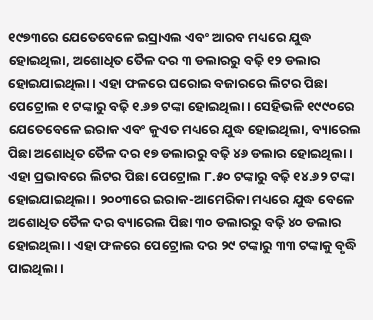୧୯୭୩ରେ ଯେତେବେଳେ ଇସ୍ରାଏଲ ଏବଂ ଆରବ ମଧ୍ୟରେ ଯୁଦ୍ଧ ହୋଇଥିଲା, ଅଶୋଧିତ ତୈଳ ଦର ୩ ଡଲାରରୁ ବଢ଼ି ୧୨ ଡଲାର ହୋଇଯାଇଥିଲା । ଏହା ଫଳରେ ଘରୋଇ ବଜାରରେ ଲିଟର ପିଛା ପେଟ୍ରୋଲ ୧ ଟଙ୍କାରୁ ବଢ଼ି ୧.୬୭ ଟଙ୍କା ହୋଇଥିଲା । ସେହିଭଳି ୧୯୯୦ରେ ଯେତେବେଳେ ଇରାକ ଏବଂ କୁଏତ ମଧ୍ୟରେ ଯୁଦ୍ଧ ହୋଇଥିଲା, ବ୍ୟାରେଲ ପିଛା ଅଶୋଧିତ ତୈଳ ଦର ୧୭ ଡଲାରରୁ ବଢ଼ି ୪୬ ଡଲାର ହୋଇଥିଲା । ଏହା ପ୍ରଭାବରେ ଲିଟର ପିଛା ପେଟ୍ରୋଲ ୮.୫୦ ଟଙ୍କାରୁ ବଢ଼ି ୧୪.୬୨ ଟଙ୍କା ହୋଇଯାଇଥିଲା । ୨୦୦୩ରେ ଇରାକ-ଆମେରିକା ମଧ୍ୟରେ ଯୁଦ୍ଧ ବେଳେ ଅଶୋଧିତ ତୈଳ ଦର ବ୍ୟାରେଲ ପିଛା ୩୦ ଡଲାରରୁ ବଢ଼ି ୪୦ ଡଲାର ହୋଇଥିଲା । ଏହା ଫଳରେ ପେଟ୍ରୋଲ ଦର ୨୯ ଟଙ୍କାରୁ ୩୩ ଟଙ୍କାକୁ ବୃଦ୍ଧି ପାଇଥିଲା ।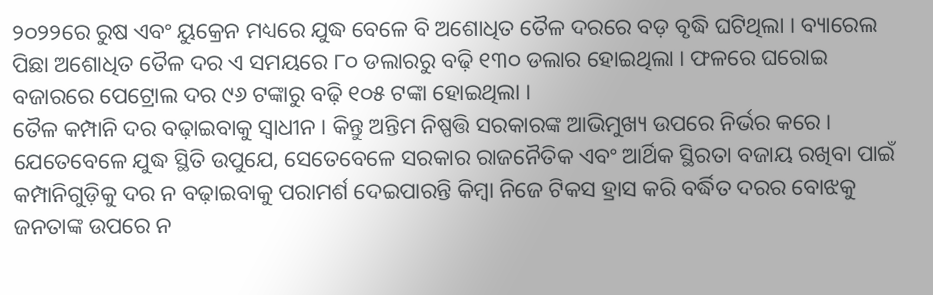୨୦୨୨ରେ ରୁଷ ଏବଂ ୟୁକ୍ରେନ ମଧ୍ୟରେ ଯୁଦ୍ଧ ବେଳେ ବି ଅଶୋଧିତ ତୈଳ ଦରରେ ବଡ଼ ବୃଦ୍ଧି ଘଟିଥିଲା । ବ୍ୟାରେଲ ପିଛା ଅଶୋଧିତ ତୈଳ ଦର ଏ ସମୟରେ ୮୦ ଡଲାରରୁ ବଢ଼ି ୧୩୦ ଡଲାର ହୋଇଥିଲା । ଫଳରେ ଘରୋଇ ବଜାରରେ ପେଟ୍ରୋଲ ଦର ୯୬ ଟଙ୍କାରୁ ବଢ଼ି ୧୦୫ ଟଙ୍କା ହୋଇଥିଲା ।
ତୈଳ କମ୍ପାନି ଦର ବଢ଼ାଇବାକୁ ସ୍ୱାଧୀନ । କିନ୍ତୁ ଅନ୍ତିମ ନିଷ୍ପତ୍ତି ସରକାରଙ୍କ ଆଭିମୁଖ୍ୟ ଉପରେ ନିର୍ଭର କରେ । ଯେତେବେଳେ ଯୁଦ୍ଧ ସ୍ଥିତି ଉପୁଯେ, ସେତେବେଳେ ସରକାର ରାଜନୈତିକ ଏବଂ ଆର୍ଥିକ ସ୍ଥିରତା ବଜାୟ ରଖିବା ପାଇଁ କମ୍ପାନିଗୁଡ଼ିକୁ ଦର ନ ବଢ଼ାଇବାକୁ ପରାମର୍ଶ ଦେଇପାରନ୍ତି କିମ୍ବା ନିଜେ ଟିକସ ହ୍ରାସ କରି ବର୍ଦ୍ଧିତ ଦରର ବୋଝକୁ ଜନତାଙ୍କ ଉପରେ ନ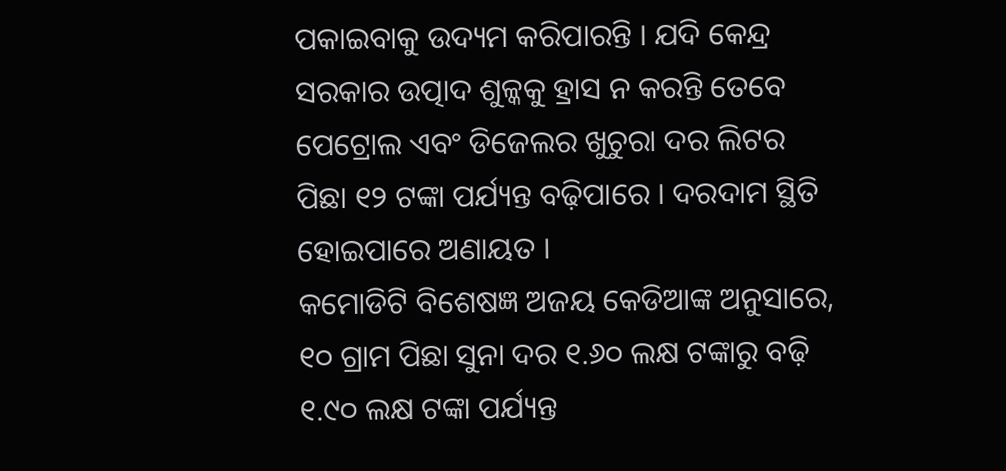ପକାଇବାକୁ ଉଦ୍ୟମ କରିପାରନ୍ତି । ଯଦି କେନ୍ଦ୍ର ସରକାର ଉତ୍ପାଦ ଶୁଳ୍କକୁ ହ୍ରାସ ନ କରନ୍ତି ତେବେ ପେଟ୍ରୋଲ ଏବଂ ଡିଜେଲର ଖୁଚୁରା ଦର ଲିଟର ପିଛା ୧୨ ଟଙ୍କା ପର୍ଯ୍ୟନ୍ତ ବଢ଼ିପାରେ । ଦରଦାମ ସ୍ଥିତି ହୋଇପାରେ ଅଣାୟତ ।
କମୋଡିଟି ବିଶେଷଜ୍ଞ ଅଜୟ କେଡିଆଙ୍କ ଅନୁସାରେ, ୧୦ ଗ୍ରାମ ପିଛା ସୁନା ଦର ୧.୬୦ ଲକ୍ଷ ଟଙ୍କାରୁ ବଢ଼ି ୧.୯୦ ଲକ୍ଷ ଟଙ୍କା ପର୍ଯ୍ୟନ୍ତ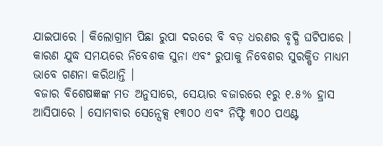ଯାଇପାରେ । କିଲୋଗ୍ରାମ ପିଛା ରୁପା ଦରରେ ବି ବଡ଼ ଧରଣର ବୃଦ୍ଧି ଘଟିପାରେ । କାରଣ ଯୁଦ୍ଧ ସମୟରେ ନିବେଶକ ସୁନା ଏବଂ ରୁପାକୁ ନିବେଶର ସୁରକ୍ଷିତ ମାଧ୍ୟମ ଭାବେ ଗଣନା କରିଥାନ୍ତି ।
ବଜାର ବିଶେଷଜ୍ଞଙ୍କ ମତ ଅନୁସାରେ, ସେୟାର ବଜାରରେ ୧ରୁ ୧.୫% ହ୍ରାସ ଆସିପାରେ । ସୋମବାର ସେନ୍ସେକ୍ସ ୧୩୦୦ ଏବଂ ନିଫ୍ଟି ୩୦୦ ପଏଣ୍ଟ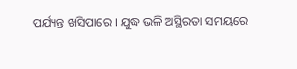ପର୍ଯ୍ୟନ୍ତ ଖସିପାରେ । ଯୁଦ୍ଧ ଭଳି ଅସ୍ଥିରତା ସମୟରେ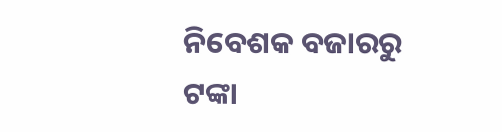ନିବେଶକ ବଜାରରୁ ଟଙ୍କା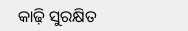କାଢ଼ି ସୁରକ୍ଷିତ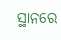ସ୍ଥାନରେ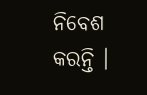ନିବେଶ କରନ୍ତି ।